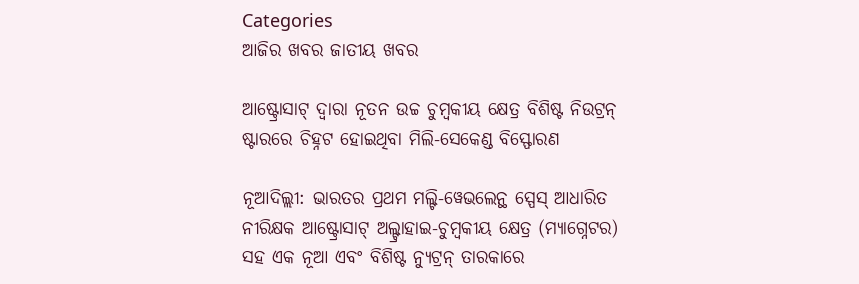Categories
ଆଜିର ଖବର ଜାତୀୟ ଖବର

ଆଷ୍ଟ୍ରୋସାଟ୍ ଦ୍ୱାରା ନୂତନ ଉଚ୍ଚ ଚୁମ୍ବକୀୟ କ୍ଷେତ୍ର ବିଶିଷ୍ଟ ନିଉଟ୍ରନ୍ ଷ୍ଟାରରେ ଚିହ୍ନଟ ହୋଇଥିବା ମିଲି-ସେକେଣ୍ଡ ବିସ୍ଫୋରଣ

ନୂଆଦିଲ୍ଲୀ: ଭାରତର ପ୍ରଥମ ମଲ୍ଟି-ୱେଭଲେନ୍ଥ ସ୍ପେସ୍ ଆଧାରିତ ନୀରିକ୍ଷକ ଆଷ୍ଟ୍ରୋସାଟ୍ ଅଲ୍ଟ୍ରାହାଇ-ଚୁମ୍ବକୀୟ କ୍ଷେତ୍ର (ମ୍ୟାଗ୍ନେଟର) ସହ ଏକ ନୂଆ ଏବଂ ବିଶିଷ୍ଟ ନ୍ୟୁଟ୍ରନ୍ ତାରକାରେ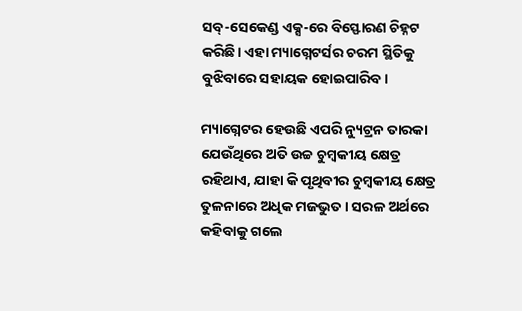ସବ୍‌-ସେକେଣ୍ଡ ଏକ୍ସ-ରେ ବିସ୍ଫୋରଣ ଚିହ୍ନଟ କରିଛି। ଏହା ମ୍ୟାଗ୍ନେଟର୍ସର ଚରମ ସ୍ଥିତିକୁ ବୁଝିବାରେ ସହାୟକ ହୋଇପାରିବ।

ମ୍ୟାଗ୍ନେଟର ହେଉଛି ଏପରି ନ୍ୟୁଟ୍ରନ ତାରକା ଯେଉଁଥିରେ ଅତି ଉଚ୍ଚ ଚୁମ୍ବକୀୟ କ୍ଷେତ୍ର ରହିଥାଏ, ଯାହା କି ପୃଥିବୀର ଚୁମ୍ବକୀୟ କ୍ଷେତ୍ର ତୁଳନାରେ ଅଧିକ ମଜଭୁତ। ସରଳ ଅର୍ଥରେ କହିବାକୁ ଗଲେ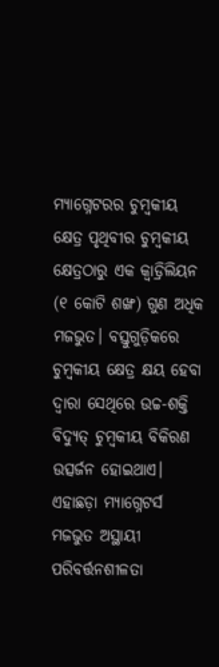ମ୍ୟାଗ୍ନେଟରର ଚୁମ୍ବକୀୟ କ୍ଷେତ୍ର ପୃଥିବୀର ଚୁମ୍ବକୀୟ କ୍ଷେତ୍ରଠାରୁ ଏକ କ୍ୱାଡ୍ରିଲିୟନ (୧ କୋଟି ଶଙ୍ଖ) ଗୁଣ ଅଧିକ ମଜଭୁତ। ବସ୍ତୁଗୁଡ଼ିକରେ ଚୁମ୍ବକୀୟ କ୍ଷେତ୍ର କ୍ଷୟ ହେବା ଦ୍ୱାରା ସେଥିରେ ଉଚ୍ଚ-ଶକ୍ତି ବିଦ୍ୟୁତ୍ ଚୁମ୍ବକୀୟ ବିକିରଣ ଉତ୍ସର୍ଜନ ହୋଇଥାଏ। ଏହାଛଡ଼ା ମ୍ୟାଗ୍ନେଟର୍ସ ମଜଭୁତ ଅସ୍ଥାୟୀ ପରିବର୍ତ୍ତନଶୀଳତା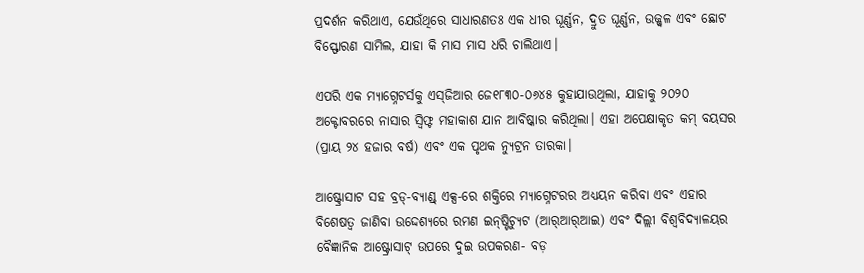ପ୍ରଦର୍ଶନ କରିଥାଏ, ଯେଉଁଥିରେ ସାଧାରଣତଃ ଏକ ଧୀର ଘୂର୍ଣ୍ଣନ, ଦ୍ରୁତ ଘୂର୍ଣ୍ଣନ, ଉଜ୍ଜ୍ୱଳ ଏବଂ ଛୋଟ ବିସ୍ଫୋରଣ ସାମିଲ, ଯାହା କି ମାସ ମାସ ଧରି ଚାଲିଥାଏ।

ଏପରି ଏକ ମ୍ୟାଗ୍ନେଟର୍ସକୁ ଏସ୍‌ଜିଆର ଜେ୧୮୩୦-୦୬୪୫ କୁହାଯାଉଥିଲା, ଯାହାକୁ ୨୦୨୦ ଅକ୍ଟୋବରରେ ନାସାର ସ୍ୱିଫ୍ଟ ମହାକାଶ ଯାନ ଆବିଷ୍କାର କରିଥିଲା। ଏହା ଅପେକ୍ଷାକୃତ କମ୍ ବୟସର (ପ୍ରାୟ ୨୪ ହଜାର ବର୍ଷ) ଏବଂ ଏକ ପୃଥକ ନ୍ୟୁଟ୍ରନ ତାରକା।

ଆଷ୍ଟ୍ରୋସାଟ ସହ ବ୍ରଡ୍‌-ବ୍ୟାଣ୍ଡ୍ ଏକ୍ସ-ରେ ଶକ୍ତିରେ ମ୍ୟାଗ୍ନେଟରର ଅଧ୍ୟୟନ କରିବା ଏବଂ ଏହାର ବିଶେଷତ୍ୱ ଜାଣିବା ଉଦ୍ଦେଶ୍ୟରେ ରମଣ ଇନ୍‌ଷ୍ଟିଚ୍ୟୁଟ (ଆର୍‌ଆର୍‌ଆଇ) ଏବଂ ଦିଲ୍ଲୀ ବିଶ୍ୱବିଦ୍ୟାଳୟର ବୈଜ୍ଞାନିକ ଆଷ୍ଟ୍ରୋସାଟ୍ ଉପରେ ଦୁଇ ଉପକରଣ- ବଡ଼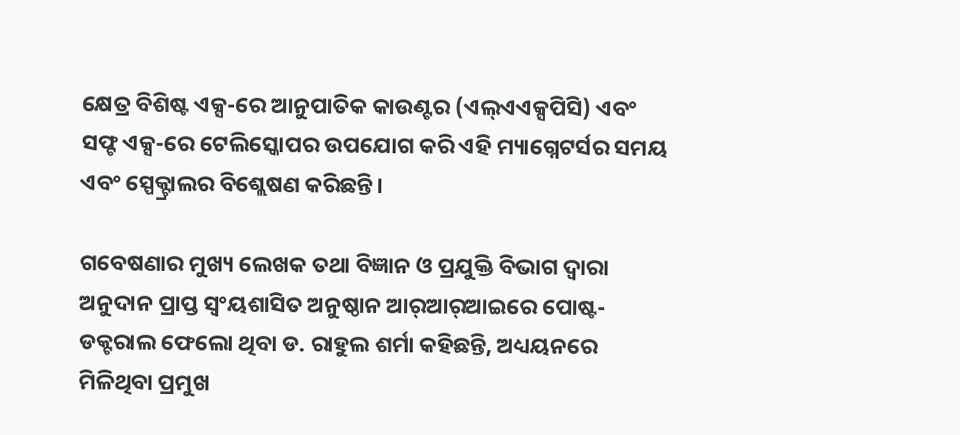କ୍ଷେତ୍ର ବିଶିଷ୍ଟ ଏକ୍ସ-ରେ ଆନୁପାତିକ କାଉଣ୍ଟର (ଏଲ୍‌ଏଏକ୍ସପିସି) ଏବଂ ସଫ୍ଟ ଏକ୍ସ-ରେ ଟେଲିସ୍କୋପର ଉପଯୋଗ କରି ଏହି ମ୍ୟାଗ୍ନେଟର୍ସର ସମୟ ଏବଂ ସ୍ପେକ୍ଟ୍ରାଲର ବିଶ୍ଲେଷଣ କରିଛନ୍ତି।

ଗବେଷଣାର ମୁଖ୍ୟ ଲେଖକ ତଥା ବିଜ୍ଞାନ ଓ ପ୍ରଯୁକ୍ତି ବିଭାଗ ଦ୍ୱାରା ଅନୁଦାନ ପ୍ରାପ୍ତ ସ୍ୱଂୟଶାସିତ ଅନୁଷ୍ଠାନ ଆର୍‌ଆର୍‌ଆଇରେ ପୋଷ୍ଟ-ଡକ୍ଟରାଲ ଫେଲୋ ଥିବା ଡ. ରାହୁଲ ଶର୍ମା କହିଛନ୍ତି, ଅଧ୍ୟୟନରେ ମିଳିଥିବା ପ୍ରମୁଖ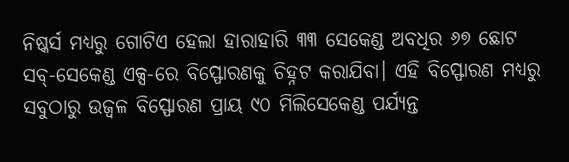ନିଷ୍କର୍ସ ମଧ୍ୟରୁ ଗୋଟିଏ ହେଲା ହାରାହାରି ୩୩ ସେକେଣ୍ଡ ଅବଧିର ୬୭ ଛୋଟ ସବ୍‌-ସେକେଣ୍ଡ ଏକ୍ସ-ରେ ବିସ୍ଫୋରଣକୁ ଚିହ୍ନଟ କରାଯିବା। ଏହି ବିସ୍ଫୋରଣ ମଧ୍ୟରୁ ସବୁଠାରୁ ଉଜ୍ୱଳ ବିସ୍ଫୋରଣ ପ୍ରାୟ ୯୦ ମିଲିସେକେଣ୍ଡ ପର୍ଯ୍ୟନ୍ତ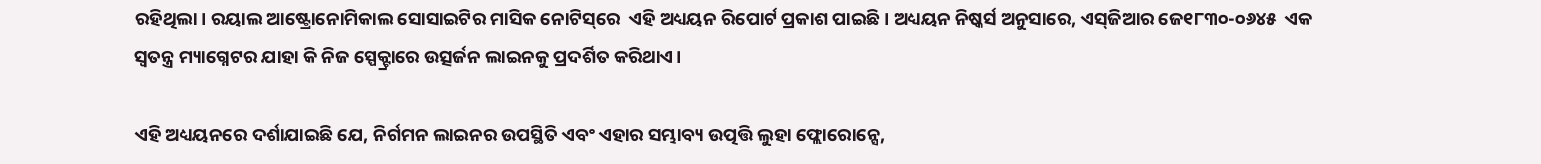ରହିଥିଲା। ରୟାଲ ଆଷ୍ଟ୍ରୋନୋମିକାଲ ସୋସାଇଟିର ମାସିକ ନୋଟିସ୍‌ରେ  ଏହି ଅଧ୍ୟୟନ ରିପୋର୍ଟ ପ୍ରକାଶ ପାଇଛି। ଅଧ୍ୟୟନ ନିଷ୍କର୍ସ ଅନୁସାରେ, ଏସ୍‌ଜିଆର ଜେ୧୮୩୦-୦୬୪୫  ଏକ ସ୍ୱତନ୍ତ୍ର ମ୍ୟାଗ୍ନେଟର ଯାହା କି ନିଜ ସ୍ପେକ୍ଟ୍ରାରେ ଉତ୍ସର୍ଜନ ଲାଇନକୁ ପ୍ରଦର୍ଶିତ କରିଥାଏ।

ଏହି ଅଧ୍ୟୟନରେ ଦର୍ଶାଯାଇଛି ଯେ, ନିର୍ଗମନ ଲାଇନର ଉପସ୍ଥିତି ଏବଂ ଏହାର ସମ୍ଭାବ୍ୟ ଉତ୍ପତ୍ତି ଲୁହା ଫ୍ଲୋରୋନ୍ସେ,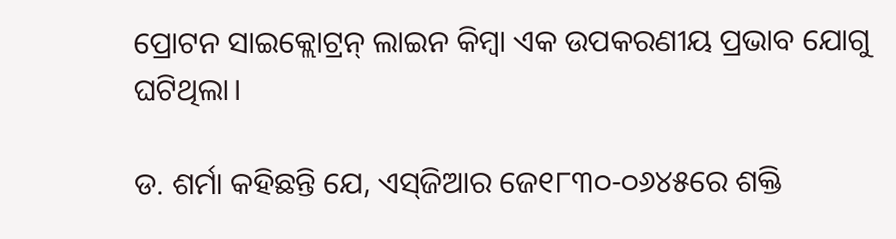ପ୍ରୋଟନ ସାଇକ୍ଲୋଟ୍ରନ୍ ଲାଇନ କିମ୍ବା ଏକ ଉପକରଣୀୟ ପ୍ରଭାବ ଯୋଗୁ ଘଟିଥିଲା।

ଡ. ଶର୍ମା କହିଛନ୍ତି ଯେ, ଏସ୍‌ଜିଆର ଜେ୧୮୩୦-୦୬୪୫ରେ ଶକ୍ତି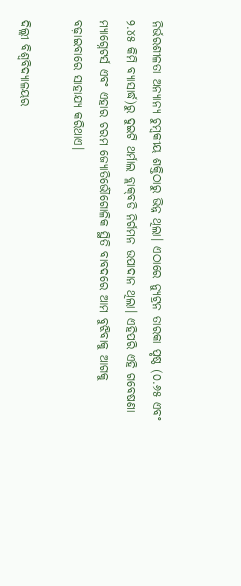ନିର୍ଭରଶୀଳତା ଅନ୍ୟାନ୍ୟ ଚୁମ୍ବକୀୟ ଶକ୍ତିଠାରୁ ଭିନ୍ନ ଥିଲା। ଏଠାରେ ନ୍ୟୁଟ୍ରନ ତାରକା ପୃଷ୍ଠ (୦.୬୫ ଏବଂ ୨.୪୫ କିମି ବ୍ୟାସାର୍ଦ୍ଧ)ରୁ ଦୁଇଟି ଥର୍ମାଲ ବ୍ଲାକ୍‌ବଡି ନିର୍ଗମନ ଉପାଦାନ ଥିଲା। ଏହିପରି ଏହି ଗବେଷଣା ମ୍ୟାଗ୍ନେଟର୍ସ ଏବଂ ଏହାର ଚରମ ଜ୍ୟୋତିର୍ଭୌଗୋଳିକ ସ୍ଥିତି ବାବଦରେ ଆମ ବୁଝିବାକୁ ଆଗକୁ ବଢ଼ାଇବାରେ ସାହାଯ୍ୟ କରିଥାଏ।

ଦିଲ୍ଲୀ ବିଶ୍ୱବିଦ୍ୟାଳୟର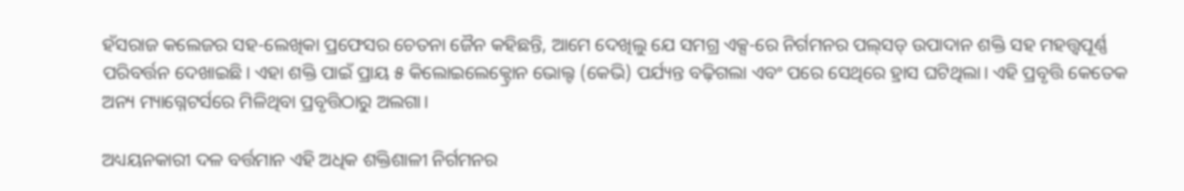ହଁସରାଜ କଲେଜର ସହ-ଲେଖିକା ପ୍ରଫେସର ଚେତନା ଜୈନ କହିଛନ୍ତି, ଆମେ ଦେଖିଲୁ ଯେ ସମଗ୍ର ଏକ୍ସ-ରେ ନିର୍ଗମନର ପଲ୍‌ସଡ୍ ଉପାଦାନ ଶକ୍ତି ସହ ମହତ୍ତ୍ୱପୂର୍ଣ୍ଣ ପରିବର୍ତ୍ତନ ଦେଖାଇଛି। ଏହା ଶକ୍ତି ପାଇଁ ପ୍ରାୟ ୫ କିଲୋଇଲେକ୍ଟ୍ରୋନ ଭୋଲ୍ଟ (କେଭି) ପର୍ଯ୍ୟନ୍ତ ବଢ଼ିଗଲା ଏବଂ ପରେ ସେଥିରେ ହ୍ରାସ ଘଟିଥିଲା। ଏହି ପ୍ରବୃତ୍ତି କେତେକ ଅନ୍ୟ ମ୍ୟାଗ୍ନେଟର୍ସରେ ମିଳିଥିବା ପ୍ରବୃତ୍ତିଠାରୁ ଅଲଗା।

ଅଧ୍ୟୟନକାରୀ ଦଳ ବର୍ତ୍ତମାନ ଏହି ଅଧିକ ଶକ୍ତିଶାଳୀ ନିର୍ଗମନର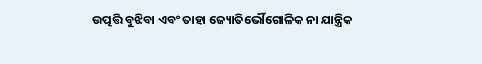ଉତ୍ପତ୍ତି ବୁଝିବା ଏବଂ ତାହା ଜ୍ୟୋତିର୍ଭୌଗୋଳିକ ନା ଯାନ୍ତ୍ରିକ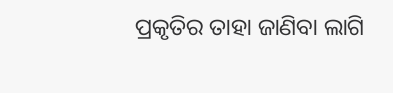ପ୍ରକୃତିର ତାହା ଜାଣିବା ଲାଗି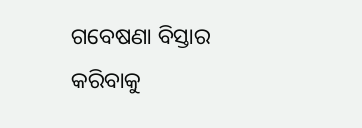ଗବେଷଣା ବିସ୍ତାର କରିବାକୁ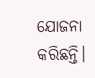ଯୋଜନା କରିଛନ୍ତି।